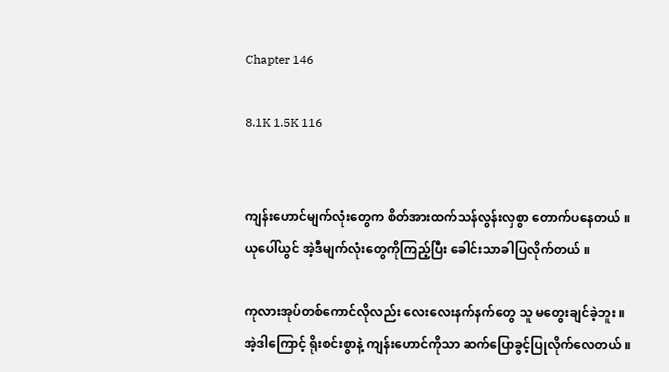Chapter 146

8.1K 1.5K 116


ကျန်းဟောင်မျက်လုံးတွေက စိတ်အားထက်သန်လွန်းလှစွာ တောက်ပနေတယ် ။
ယုပေါ်ယွင် အဲ့ဒီမျက်လုံးတွေကိုကြည့်ပြီး ခေါင်းသာခါပြလိုက်တယ် ။

ကုလားအုပ်တစ်ကောင်လိုလည်း လေးလေးနက်နက်တွေ သူ မတွေးချင်ခဲ့ဘူး ။
အဲ့ဒါကြောင့် ရိုးစင်းစွာနဲ့ ကျန်းဟောင်ကိုသာ ဆက်ပြောခွင့်ပြုလိုက်လေတယ် ။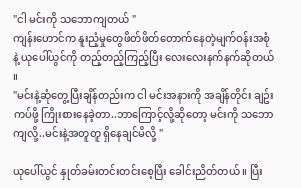"ငါ မင်းကို သဘောကျတယ် "
ကျန်းဟောင်က နူးညံ့မှုတွေဖိတ်ဖိတ်တောက်နေတဲ့မျက်ဝန်းအစုံနဲ့ ယုပေါ်ယွင်ကို တည့်တည့်ကြည့်ပြီး လေးလေးနက်နက်ဆိုတယ် ။
"မင်းနဲ့ဆုံတွေ့ပြီးချိန်တည်းက ငါ မင်းအနားကို အချိန်တိုင်း ချဥ်းကပ်ဖို့ ကြိုးစားနေခဲ့တာ..ဘာကြောင့်လို့ဆိုတော့ မင်းကို သဘောကျလို့..မင်းနဲ့အတူတူ ရှိနေချင်မိလို့ "

ယုပေါ်ယွင် နှုတ်ခမ်းတင်းတင်းစေ့ပြီး ခေါင်းညိတ်တယ် ။ ပြီး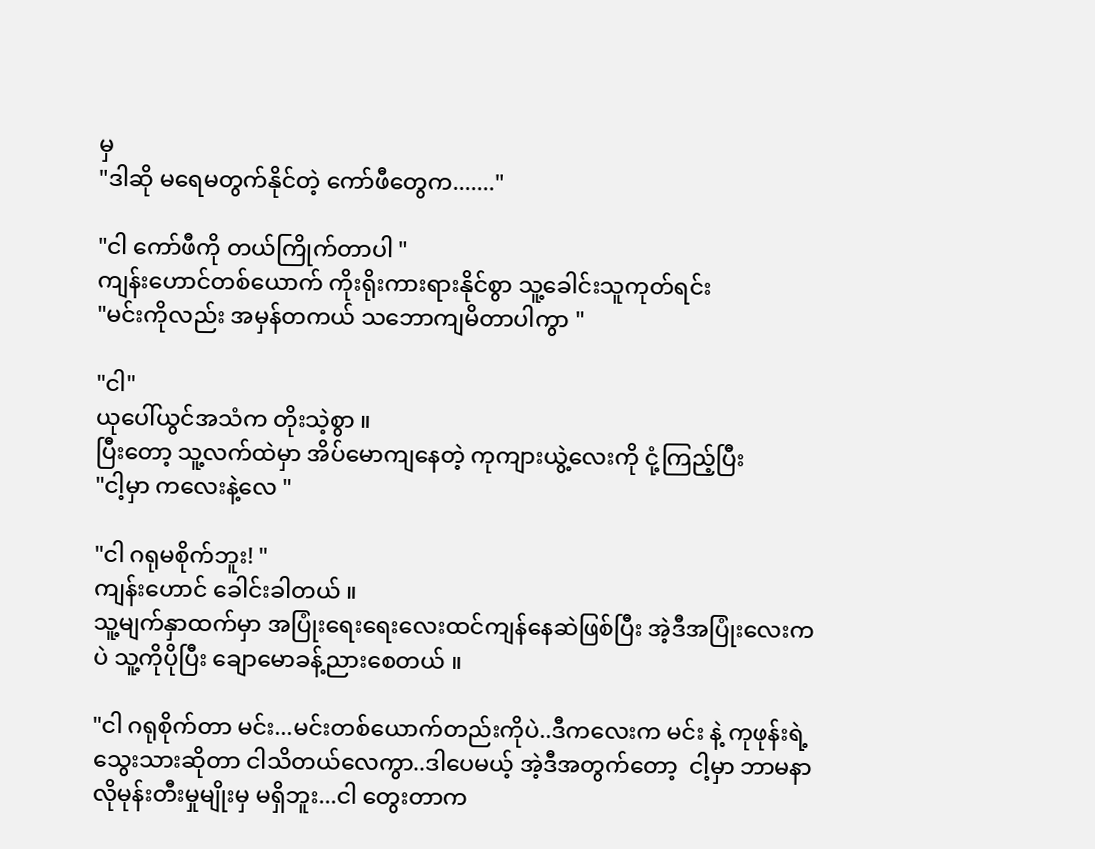မှ
"ဒါဆို မရေမတွက်နိုင်တဲ့ ကော်ဖီတွေက......."

"ငါ ကော်ဖီကို တယ်ကြိုက်တာပါ "
ကျန်းဟောင်တစ်ယောက် ကိုးရိုးကားရားနိုင်စွာ သူ့ခေါင်းသူကုတ်ရင်း
"မင်းကိုလည်း အမှန်တကယ် သဘောကျမိတာပါကွာ "

"ငါ"
ယုပေါ်ယွင်အသံက တိုးသဲ့စွာ ။
ပြီးတော့ သူ့လက်ထဲမှာ အိပ်မောကျနေတဲ့ ကုကျားယွဲ့လေးကို ငုံ့ကြည့်ပြီး
"ငါ့မှာ ကလေးနဲ့လေ "

"ငါ ဂရုမစိုက်ဘူး! "
ကျန်းဟောင် ခေါင်းခါတယ် ။
သူ့မျက်နှာထက်မှာ အပြုံးရေးရေးလေးထင်ကျန်နေဆဲဖြစ်ပြီး အဲ့ဒီအပြုံးလေးကပဲ သူ့ကိုပိုပြီး ချောမောခန့်ညားစေတယ် ။

"ငါ ဂရုစိုက်တာ မင်း...မင်းတစ်ယောက်တည်းကိုပဲ..ဒီကလေးက မင်း နဲ့ ကုဖုန်းရဲ့ သွေးသားဆိုတာ ငါသိတယ်လေကွာ..ဒါပေမယ့် အဲ့ဒီအတွက်တော့  ငါ့မှာ ဘာမနာလိုမုန်းတီးမှုမျိုးမှ မရှိဘူး...ငါ တွေးတာက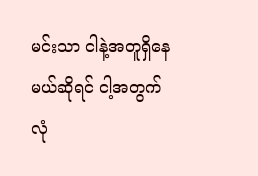မင်းသာ ငါနဲ့အတူရှိနေမယ်ဆိုရင် ငါ့အတွက် လုံ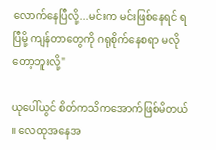လောက်နေပြီလို့...မင်းက မင်းဖြစ်နေရင် ရပြီမို့ ကျန်တာတွေကို ဂရုစိုက်နေစရာ မလိုတော့ဘူးလို့"

ယုပေါ်ယွင် စိတ်ကသိကအောက်ဖြစ်မိတယ် ။ လေထုအနေအ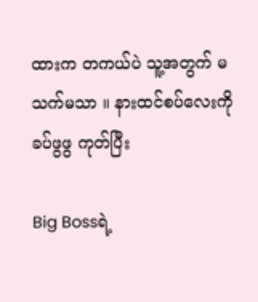ထားက တကယ်ပဲ သူ့အတွက် မသက်မသာ ။ နားထင်စပ်လေးကို ခပ်ဖွဖွ ကုတ်ပြီး

Big Bossရဲ့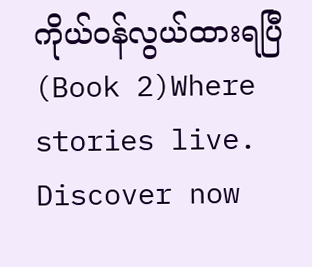ကိုယ်ဝန်လွယ်ထားရပြီ (Book 2)Where stories live. Discover now